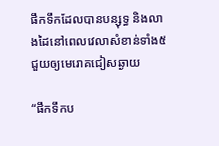ផឹកទឹកដែលបានបន្សុទ្ធ និងលាងដៃនៅពេលវេលាសំខាន់ទាំង៥ ជួយឲ្យមេរោគជៀសឆ្ងាយ

“ផឹកទឹកប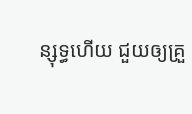ន្សុទ្ធហើយ ជួយឲ្យគ្រួ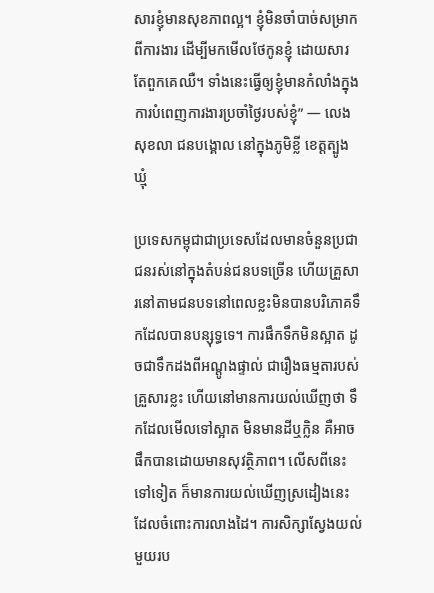សារខ្ញុំមានសុខភាពល្អ។ ខ្ញុំមិនចាំបាច់សម្រាកពីការងារ ដើម្បីមកមើលថែកូនខ្ញុំ ដោយសារតែពួកគេឈឺ។ ទាំងនេះធ្វើឲ្យខ្ញុំមានកំលាំងក្នុងការបំពេញការងារប្រចាំថ្ងៃរបស់ខ្ញុំ” — លេង សុខលា ជនបង្គោល នៅក្នុងភូមិខ្លី ខេត្តត្បូងឃ្មុំ

ប្រទេសកម្ពុជាជាប្រទេសដែលមានចំនួនប្រជាជនរស់នៅក្នុងតំបន់ជនបទច្រើន ហើយគ្រួសារនៅតាមជនបទនៅពេលខ្លះមិនបានបរិភោគទឹកដែលបានបន្សុទ្ធទេ។ ការផឹកទឹកមិនស្អាត ដូចជាទឹកដងពីអណ្តូងផ្ទាល់ ជារឿងធម្មតារបស់គ្រួសារខ្លះ ហើយនៅមានការយល់ឃើញថា ទឹកដែលមើលទៅស្អាត មិនមានដីឬក្លិន គឺអាចផឹកបានដោយមានសុវត្ថិភាព។ លើសពីនេះទៅទៀត ក៏មានការយល់ឃើញស្រដៀងនេះ ដែលចំពោះការលាងដៃ។ ការសិក្សាស្វែងយល់មួយរប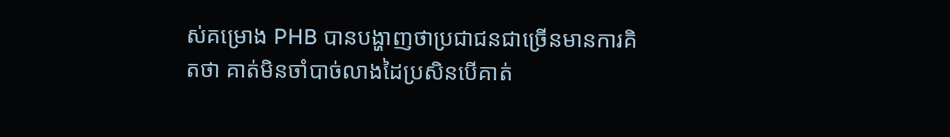ស់គម្រោង PHB បានបង្ហាញថាប្រជាជនជាច្រើនមានការគិតថា គាត់មិនចាំបាច់លាងដៃប្រសិនបើគាត់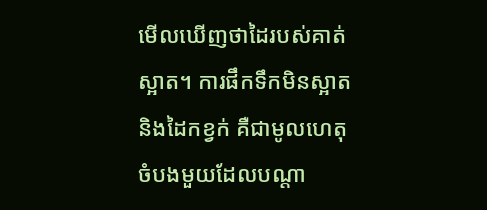មើលឃើញថាដៃរបស់គាត់ស្អាត។ ការផឹកទឹកមិនស្អាត និងដៃកខ្វក់ គឺជាមូលហេតុចំបងមួយដែលបណ្តា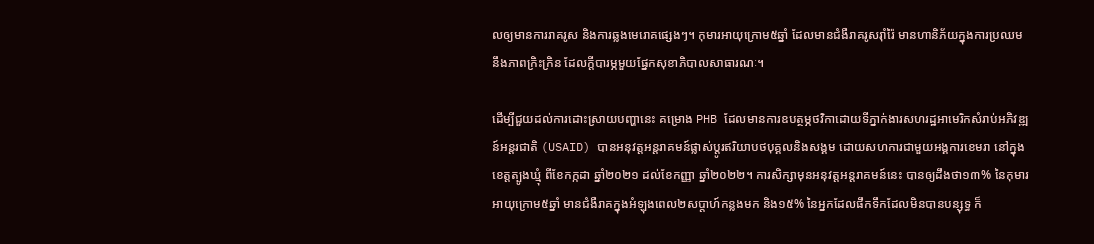លឲ្យមានការរាគរូស និងការឆ្លងមេរោគផ្សេងៗ។ កុមារអាយុក្រោម៥ឆ្នាំ ដែលមានជំងឺរាគរូសរ៉ាំរ៉ៃ មានហានិភ័យក្នុងការប្រឈមនឹងភាពក្រិះក្រិន ដែលក្តីបារម្ភមួយផ្នែកសុខាភិបាលសាធារណៈ។

ដើម្បីជួយដល់ការដោះស្រាយបញ្ហានេះ គម្រោង PHB ដែលមានការឧបត្ថម្ភថវិកាដោយទីភ្នាក់ងារសហរដ្ឋអាមេរិកសំរាប់អភិវឌ្ឍន៍អន្តរជាតិ (USAID) បានអនុវត្តអន្តរាគមន៍ផ្លាស់ប្តូរឥរិយាបថបុគ្គលនិងសង្គម ដោយសហការជាមួយអង្គការខេមរា នៅក្នុងខេត្តត្បូងឃ្មុំ ពីខែកក្កដា ឆ្នាំ២០២១ ដល់ខែកញ្ញា ឆ្នាំ២០២២។ ការសិក្សាមុនអនុវត្តអន្តរាគមន៍នេះ បានឲ្យដឹងថា១៣% នៃកុមារអាយុក្រោម៥ឆ្នាំ មានជំងឺរាគក្នុងអំឡុងពេល២សប្តាហ៍កន្លងមក និង១៥% នៃអ្នកដែលផឹកទឹកដែលមិនបានបន្សុទ្ធ ក៏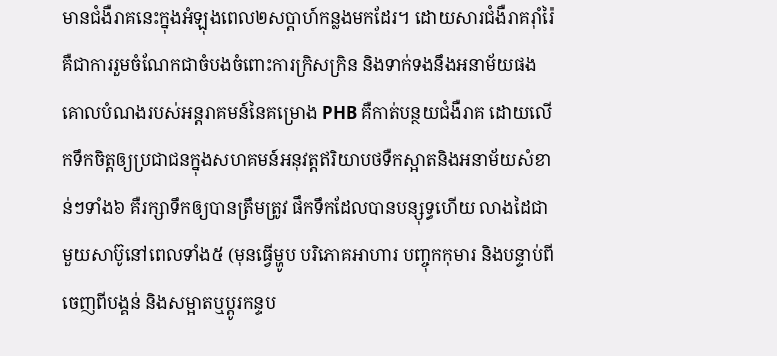មានជំងឺរាគនេះក្នុងអំឡុងពេល២សប្តាហ៍កន្លងមកដែរ។ ដោយសារជំងឺរាគរ៉ាំរ៉ៃ គឺជាការរួមចំណែកជាចំបងចំពោះការក្រិសក្រិន និងទាក់ទងនឹងអនាម័យផង គោលបំណងរបស់អន្តរាគមន៍នៃគម្រោង PHB គឺកាត់បន្ថយជំងឺរាគ ដោយលើកទឹកចិត្តឲ្យប្រជាជនក្នុងសហគមន៍អនុវត្តឥរិយាបថទឺកស្អាតនិងអនាម័យសំខាន់ៗទាំង៦ គឺរក្សាទឹកឲ្យបានត្រឹមត្រូវ ផឹកទឹកដែលបានបន្សុទ្ធហើយ លាងដៃជាមួយសាប៊ូនៅពេលទាំង៥ (មុនធ្វើម្ហូប បរិភោគអាហារ បញ្ចុកកុមារ និងបន្ទាប់ពីចេញពីបង្គន់ និងសម្អាតឬប្តូរកន្ទប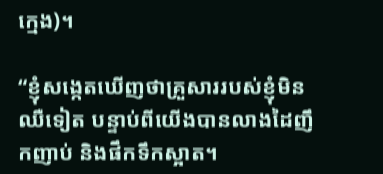ក្មេង)។

“ខ្ញុំសង្កេតឃើញថាគ្រួសាររបស់ខ្ញុំមិនឈឺទៀត បន្ទាប់ពីយើងបានលាងដៃញឹកញាប់ និងផឹកទឹកស្អាត។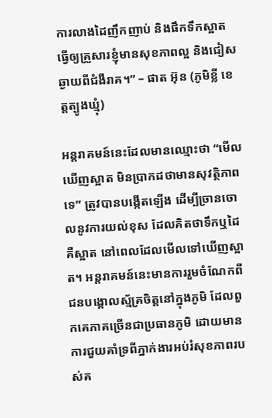ការលាងដៃញឹកញាប់ និងផឹកទឹកស្អាតធ្វើឲ្យគ្រួសារខ្ញុំមានសុខភាពល្អ និងជៀសឆ្ងាយពីជំងឺរាគ។” – ផាត អ៊ុន (ភូមិខ្លី ខេត្តត្បូងឃ្មុំ)

អន្តរាគមន៍នេះដែលមានឈ្មោះថា “មើលឃើញស្អាត មិនប្រាកដថាមានសុវត្ថិភាពទេ” ត្រូវបានបង្កើតឡើង ដើម្បីច្រានចោលនូវការយល់ខុស ដែលគិតថាទឹកឬដៃគឺស្អាត នៅពេលដែលមើលទៅឃើញស្អាត។ អន្តរាគមន៍នេះមានការរួមចំណែកពីជនបង្គោលស្ម័គ្រចិត្តនៅក្នុងភូមិ ដែលពួកគេភាគច្រើនជាប្រធានភូមិ ដោយមានការជួយគាំទ្រពីភ្នាក់ងារអប់រំសុខភាពរបស់គ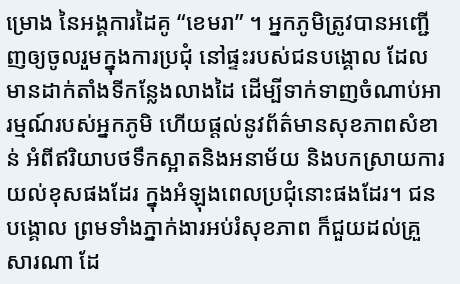ម្រោង នៃអង្គការដៃគូ “ខេមរា” ។ អ្នកភូមិត្រូវបានអញ្ជើញឲ្យចូលរួមក្នុងការប្រជុំ នៅផ្ទះរបស់ជនបង្គោល ដែលមានដាក់តាំងទីកន្លែងលាងដៃ ដើម្បីទាក់ទាញចំណាប់អារម្មណ៍របស់អ្នកភូមិ ហើយផ្តល់នូវព័ត៌មានសុខភាពសំខាន់ អំពីឥរិយាបថទឹកស្អាតនិងអនាម័យ និងបកស្រាយការយល់ខុសផងដែរ ក្នុងអំឡុងពេលប្រជុំនោះផងដែរ។ ជនបង្គោល ព្រមទាំងភ្នាក់ងារអប់រំសុខភាព ក៏ជួយដល់គ្រួសារណា ដែ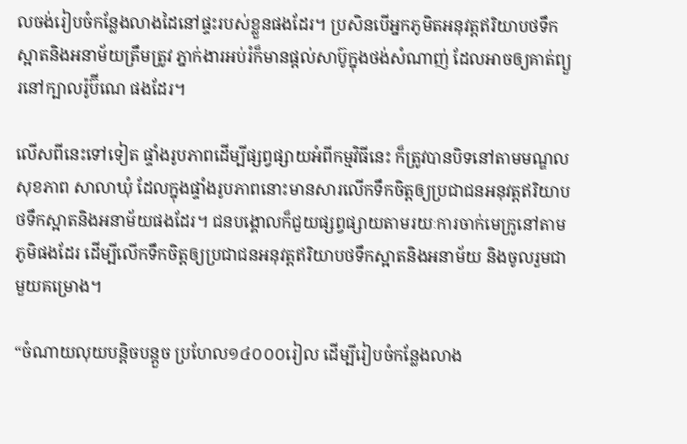លចង់រៀបចំកន្លែងលាងដៃនៅផ្ទះរបស់ខ្លួនផងដែរ។ ប្រសិនបើអ្នកភូមិតអនុវត្តឥរិយាបថទឹកស្អាតនិងអនាម័យត្រឹមត្រូវ ភ្នាក់ងារអប់រំក៏មានផ្តល់សាប៊ូក្នុងថង់សំណាញ់ ដែលអាចឲ្យគាត់ព្យួរនៅក្បាលរ៉ូប៊ីណេ ផងដែរ។

លើសពីនេះទៅទៀត ផ្ទាំងរូបភាពដើម្បីផ្សព្វផ្សាយអំពីកម្មវិធីនេះ ក៏ត្រូវបានបិទនៅតាមមណ្ឌលសុខភាព សាលាឃុំ ដែលក្នុងផ្ទាំងរូបភាពនោះមានសារលើកទឹកចិត្តឲ្យប្រជាជនអនុវត្តឥរិយាបថទឹកស្អាតនិងអនាម័យផងដែរ។ ជនបង្គោលក៏ជួយផ្សព្វផ្សាយតាមរយៈការចាក់មេក្រូនៅតាមភូមិផងដែរ ដើម្បីលើកទឹកចិត្តឲ្យប្រជាជនអនុវត្តឥរិយាបថទឹកស្អាតនិងអនាម័យ និងចូលរួមជាមួយគម្រោង។

“ចំណាយលុយបន្តិចបន្តួច ប្រហែល១៤០០០រៀល ដើម្បីរៀបចំកន្លែងលាង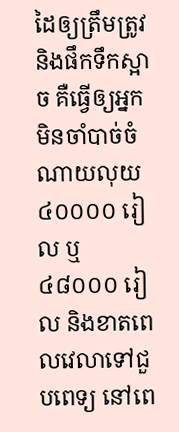ដៃឲ្យត្រឹមត្រូវ និងផឹកទឹកស្អាច គឺធ្វើឲ្យអ្នកមិនចាំបាច់ចំណាយលុយ ៤០០០០ រៀល ឬ ៤៨០០០ រៀល និងខាតពេលវេលាទៅជួបពេទ្យ នៅពេ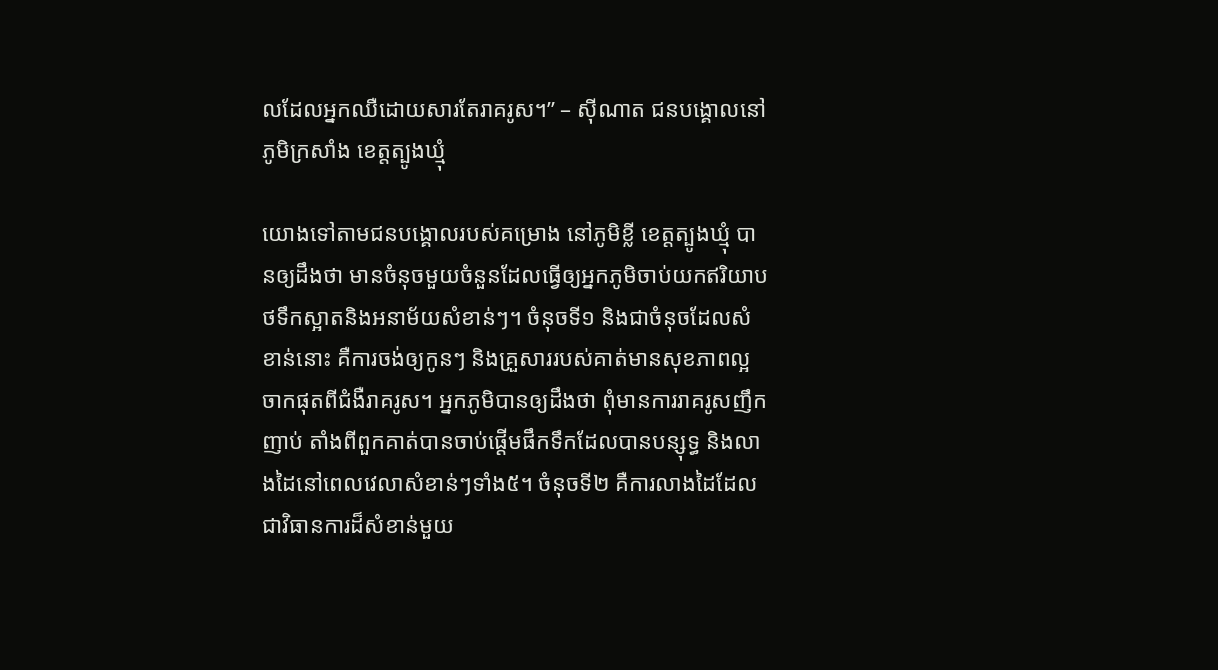លដែលអ្នកឈឺដោយសារតែរាគរូស។” – ស៊ីណាត ជនបង្គោលនៅភូមិក្រសាំង ខេត្តត្បូងឃ្មុំ

យោងទៅតាមជនបង្គោលរបស់គម្រោង នៅភូមិខ្លី ខេត្តត្បូងឃ្មុំ បានឲ្យដឹងថា មានចំនុចមួយចំនួនដែលធ្វើឲ្យអ្នកភូមិចាប់យកឥរិយាបថទឹកស្អាតនិងអនាម័យសំខាន់ៗ។ ចំនុចទី១ និងជាចំនុចដែលសំខាន់នោះ គឺការចង់ឲ្យកូនៗ និងគ្រួសាររបស់គាត់មានសុខភាពល្អ ចាកផុតពីជំងឺរាគរូស។ អ្នកភូមិបានឲ្យដឹងថា ពុំមានការរាគរូសញឹកញាប់ តាំងពីពួកគាត់បានចាប់ផ្តើមផឹកទឹកដែលបានបន្សុទ្ធ និងលាងដៃនៅពេលវេលាសំខាន់ៗទាំង៥។ ចំនុចទី២ គឺការលាងដៃដែលជាវិធានការដ៏សំខាន់មួយ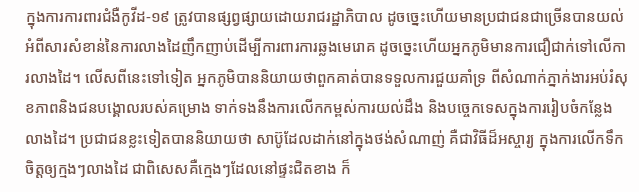ក្នុងការការពារជំងឺកូវីដ-១៩ ត្រូវបានផ្សព្វផ្សាយដោយរាជរដ្ឋាភិបាល ដូចច្នេះហើយមានប្រជាជនជាច្រើនបានយល់អំពីសារសំខាន់នៃការលាងដៃញឹកញាប់ដើម្បីការពារការឆ្លងមេរោគ ដូចច្នេះហើយអ្នកភូមិមានការជឿជាក់ទៅលើការលាងដៃ។ លើសពីនេះទៅទៀត អ្នកភូមិបាននិយាយថាពួកគាត់បានទទួលការជួយគាំទ្រ ពីសំណាក់ភ្នាក់ងារអប់រំសុខភាពនិងជនបង្គោលរបស់គម្រោង ទាក់ទងនឹងការលើកកម្ពស់ការយល់ដឹង និងបច្ចេកទេសក្នុងការរៀបចំកន្លែងលាងដៃ។ ប្រជាជនខ្លះទៀតបាននិយាយថា សាប៊ូដែលដាក់នៅក្នុងថង់សំណាញ់ គឺជាវិធីដ៏អស្ចារ្យ ក្នុងការលើកទឹកចិត្តឲ្យក្មងៗលាងដៃ ជាពិសេសគឺក្មេងៗដែលនៅផ្ទះជិតខាង ក៏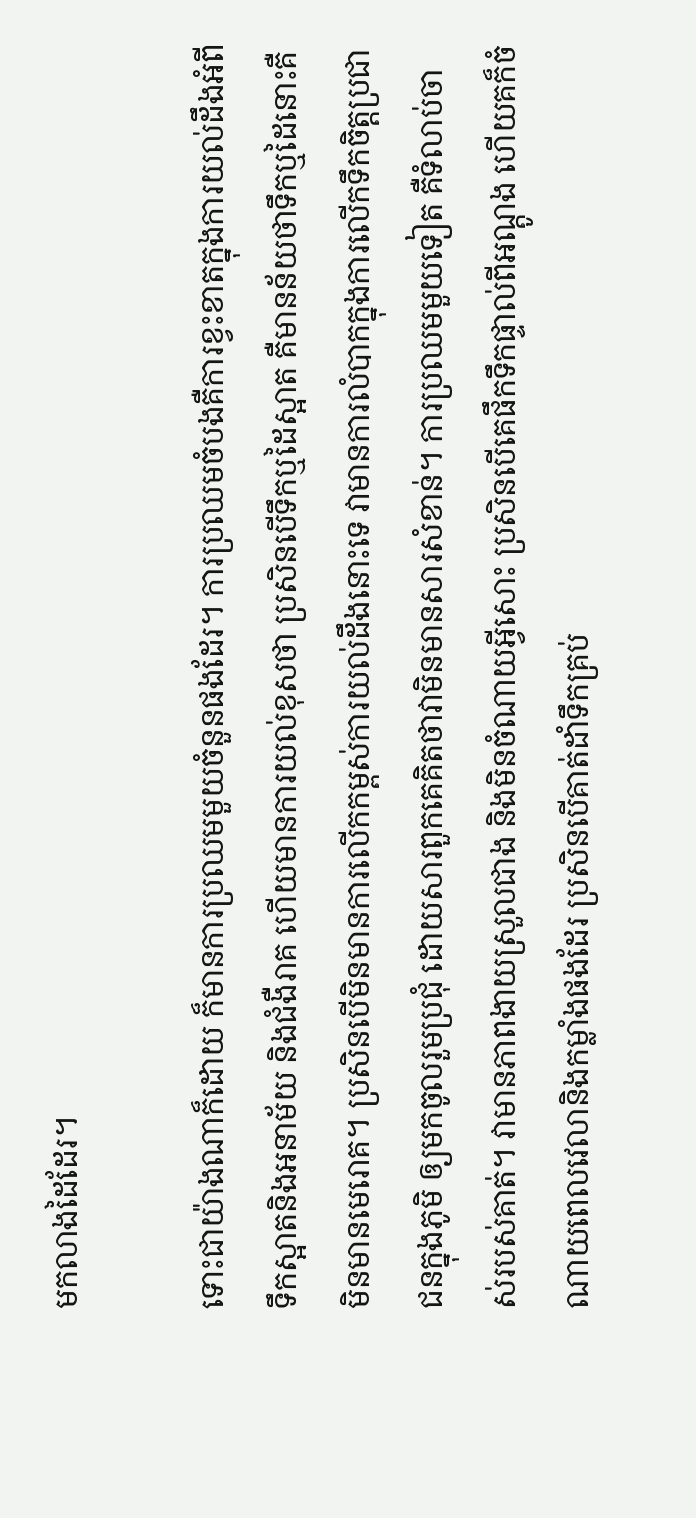មកលាងដៃដែរ។

ទោះជាយ៉ាងណាក៏ដោយ ក៏មានការប្រឈមមួយចំនួនផងដែរ។ ការប្រឈមចំបងគឺការខ្វះខាតក្នុងការយល់ដឹងអំពីទឹកស្អាតនិងអនាម័យ និងជំងឺរាគ ហើយមានការយល់ខុសថា ប្រសិនបើទឹកឬដៃស្អាត គឺមានន័យថាទឹកឬដៃនោះគឺមិនមានមេរោគ។ ប្រសិនបើមិនមានការលើកកម្ពស់ការយល់ដឹងនោះទេ វាមានការលំបាកក្នុងការលើកទឹកចិត្តប្រជាជនក្នុងភូមិ ឲ្យមកចូលរួមប្រជុំ ដោយសារពួកគេគិតថាវាមិនមានសារសំខាន់។ ការប្រឈមមួយទៀត គឺទំលាប់ចាស់របស់គាត់។ វាមានភាពងាយស្រួលជាង និងមិនចំណាយអ្វីសោះ ប្រសិនបើគេផឹកទឹកផ្ទាល់ពីអណ្តូង ហើយគក៏ចំណាយពេលវេលានិងកម្លាំងផងដែរ ប្រសិនបើគាត់ដាំទឹកគ្រប់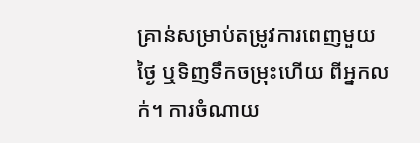គ្រាន់សម្រាប់តម្រូវការពេញមួយថ្ងៃ ឬទិញទឹកចម្រុះហើយ ពីអ្នកលក់។ ការចំណាយ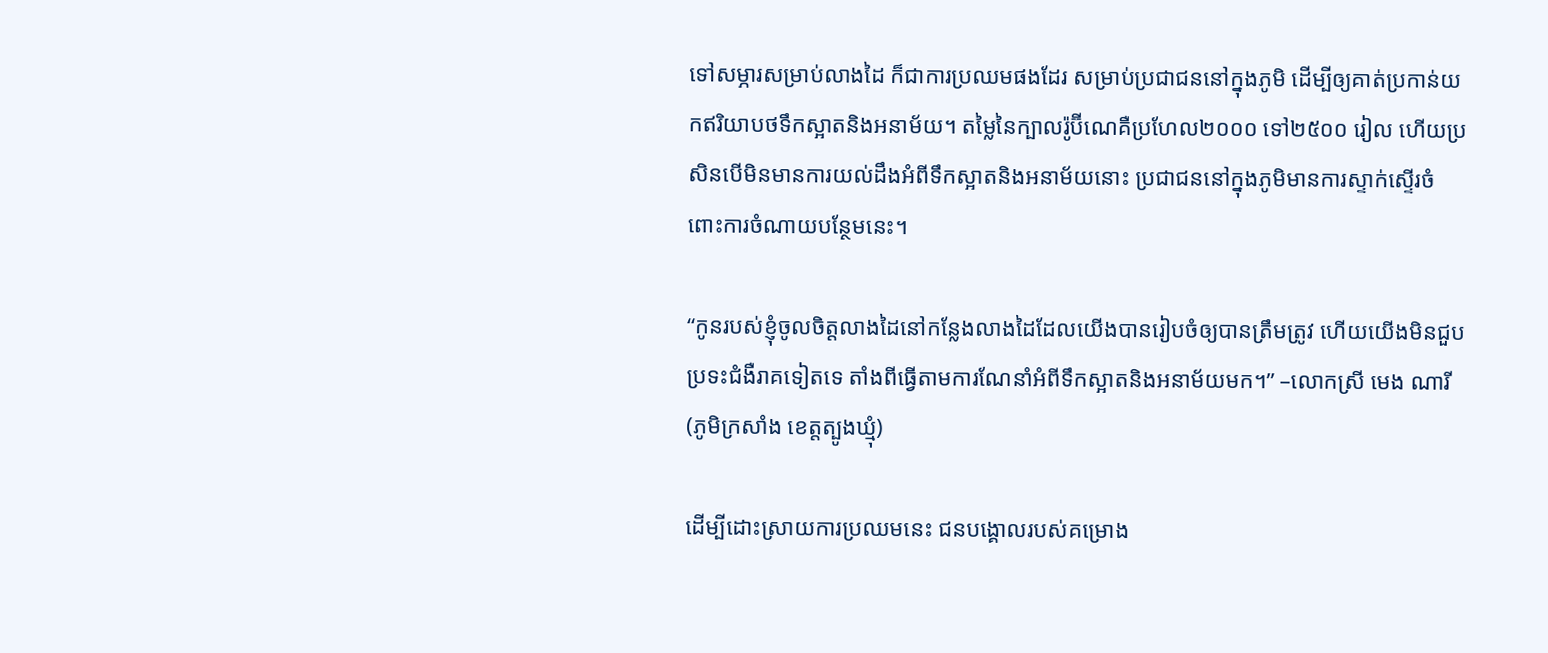ទៅសម្ភារសម្រាប់លាងដៃ ក៏ជាការប្រឈមផងដែរ សម្រាប់ប្រជាជននៅក្នុងភូមិ ដើម្បីឲ្យគាត់ប្រកាន់យកឥរិយាបថទឹកស្អាតនិងអនាម័យ។ តម្លៃនៃក្បាលរ៉ូប៊ីណេគឺប្រហែល២០០០ ទៅ២៥០០ រៀល ហើយប្រសិនបើមិនមានការយល់ដឹងអំពីទឹកស្អាតនិងអនាម័យនោះ ប្រជាជននៅក្នុងភូមិមានការស្ទាក់ស្ទើរចំពោះការចំណាយបន្ថែមនេះ។

“កូនរបស់ខ្ញុំចូលចិត្តលាងដៃនៅកន្លែងលាងដៃដែលយើងបានរៀបចំឲ្យបានត្រឹមត្រូវ ហើយយើងមិនជួបប្រទះជំងឺរាគទៀតទេ តាំងពីធ្វើតាមការណែនាំអំពីទឹកស្អាតនិងអនាម័យមក។” –លោកស្រី មេង ណារី (ភូមិក្រសាំង ខេត្តត្បូងឃ្មុំ)

ដើម្បីដោះស្រាយការប្រឈមនេះ ជនបង្គោលរបស់គម្រោង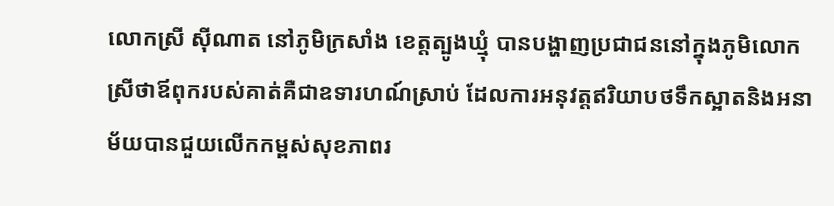លោកស្រី ស៊ីណាត នៅភូមិក្រសាំង ខេត្តត្បូងឃ្មុំ បានបង្ហាញប្រជាជននៅក្នុងភូមិលោកស្រីថាឪពុករបស់គាត់គឺជាឧទារហណ៍ស្រាប់ ដែលការអនុវត្តឥរិយាបថទឹកស្អាតនិងអនាម័យបានជួយលើកកម្ពស់សុខភាពរ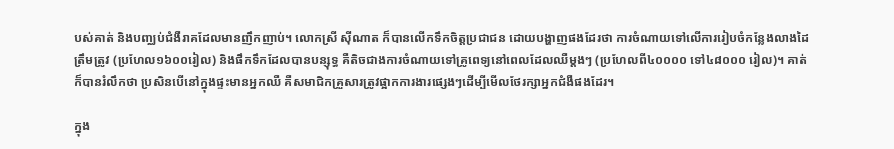បស់គាត់ និងបញ្ឈប់ជំងឺរាគដែលមានញឹកញាប់។ លោកស្រី ស៊ីណាត ក៏បានលើកទឹកចិត្តប្រជាជន ដោយបង្ហាញផងដែរថា ការចំណាយទៅលើការរៀបចំកន្លែងលាងដៃត្រឹមត្រូវ (ប្រហែល១៦០០រៀល) និងផឹកទឹកដែលបានបន្សុទ្ធ គឺតិចជាងការចំណាយទៅគ្រូពេទ្យនៅពេលដែលឈឺម្តងៗ (ប្រហែលពី៤០០០០ ទៅ៤៨០០០ រៀល)។ គាត់ក៏បានរំលឹកថា ប្រសិនបើនៅក្នុងផ្ទះមានអ្នកឈឺ គឺសមាជិកគ្រួសារត្រូវផ្អាកការងារផ្សេងៗដើម្បីមើលថែរក្សាអ្នកជំងឺផងដែរ។

ក្នុង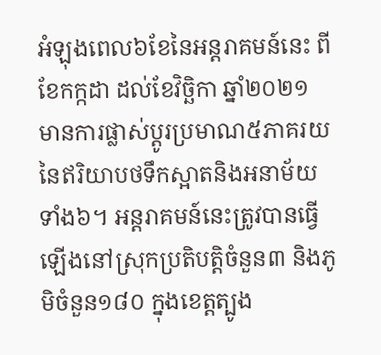អំឡុងពេល៦ខែនៃអន្តរាគមន៍នេះ ពីខែកក្កដា ដល់ខែវិច្ឆិកា ឆ្នាំ២០២១ មានការផ្លាស់ប្តូរប្រមាណ៥ភាគរយនៃឥរិយាបថទឹកស្អាតនិងអនាម័យទាំង៦។ អន្តរាគមន៍នេះត្រូវបានធ្វើឡើងនៅស្រុកប្រតិបត្តិចំនួន៣ និងភូមិចំនួន១៨០ ក្នុងខេត្តត្បូង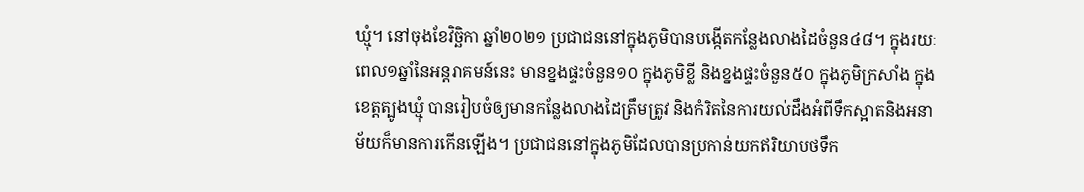ឃ្មុំ។ នៅចុងខែវិច្ឆិកា ឆ្នាំ២០២១ ប្រជាជននៅក្នុងភូមិបានបង្កើតកន្លែងលាងដៃចំនួន៤៨។ ក្នុងរយៈពេល១ឆ្នាំនៃអន្តរាគមន៍នេះ មានខ្នងផ្ទះចំនួន១០ ក្នុងភូមិខ្លី និងខ្នងផ្ទះចំនួន៥០ ក្នុងភូមិក្រសាំង ក្នុងខេត្តត្បូងឃ្មុំ បានរៀបចំឲ្យមានកន្លែងលាងដៃត្រឹមត្រូវ និងកំរិតនៃការយល់ដឹងអំពីទឹកស្អាតនិងអនាម័យក៏មានការកើនឡើង។ ប្រជាជននៅក្នុងភូមិដែលបានប្រកាន់យកឥរិយាបថទឹក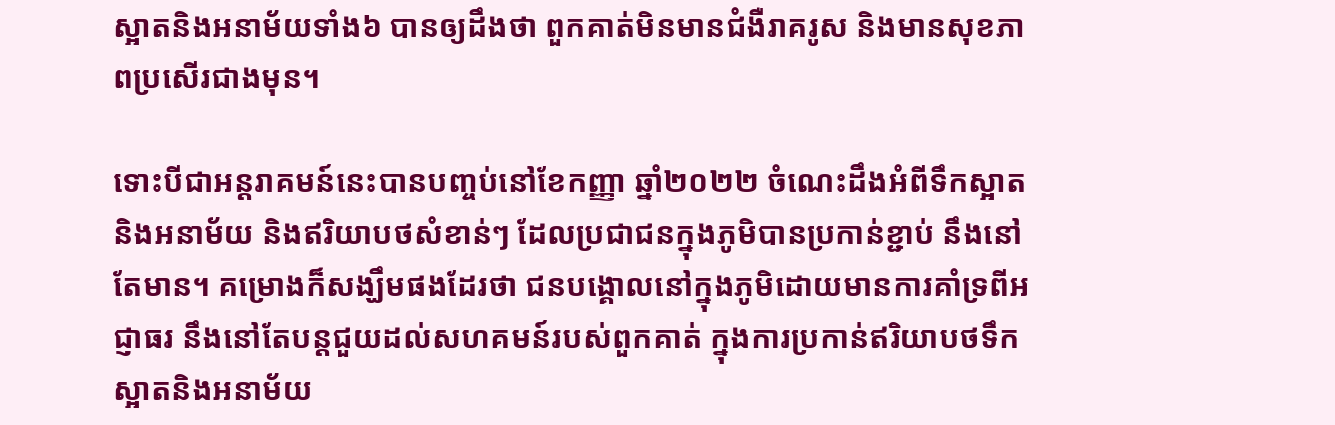ស្អាតនិងអនាម័យទាំង៦ បានឲ្យដឹងថា ពួកគាត់មិនមានជំងឺរាគរូស និងមានសុខភាពប្រសើរជាងមុន។

ទោះបីជាអន្តរាគមន៍នេះបានបញ្ចប់នៅខែកញ្ញា ឆ្នាំ២០២២ ចំណេះដឹងអំពីទឹកស្អាតនិងអនាម័យ និងឥរិយាបថសំខាន់ៗ ដែលប្រជាជនក្នុងភូមិបានប្រកាន់ខ្ជាប់ នឹងនៅតែមាន។ គម្រោងក៏សង្ឃឹមផងដែរថា ជនបង្គោលនៅក្នុងភូមិដោយមានការគាំទ្រពីអជ្ញាធរ នឹងនៅតែបន្តជួយដល់សហគមន៍របស់ពួកគាត់ ក្នុងការប្រកាន់ឥរិយាបថទឹកស្អាតនិងអនាម័យ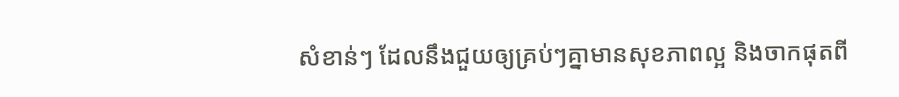សំខាន់ៗ ដែលនឹងជួយឲ្យគ្រប់ៗគ្នាមានសុខភាពល្អ និងចាកផុតពី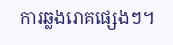ការឆ្លងរោគផ្សេងៗ។